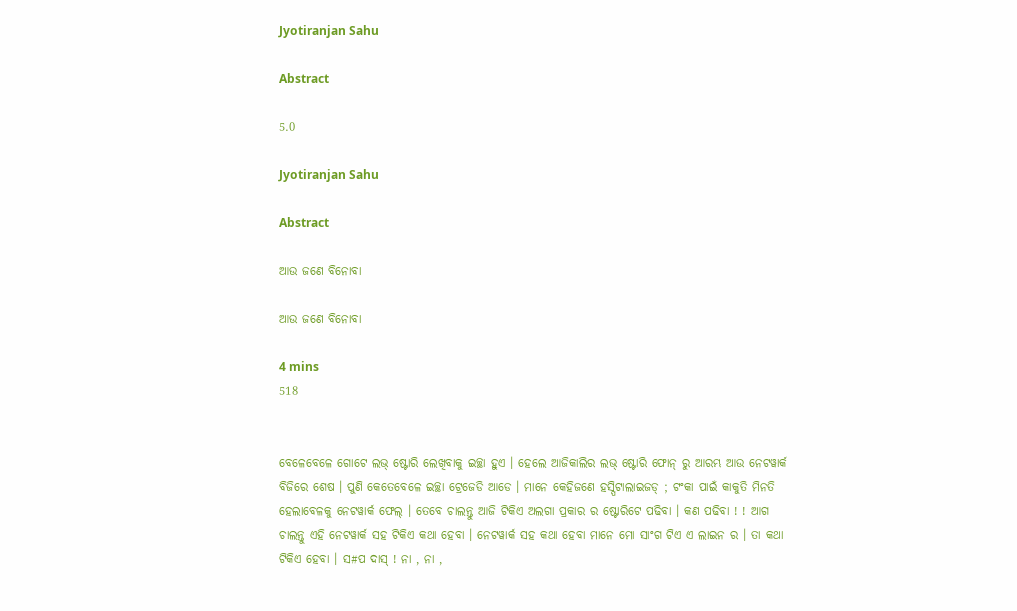Jyotiranjan Sahu

Abstract

5.0

Jyotiranjan Sahu

Abstract

ଆଉ ଜଣେ ବିନୋବା

ଆଉ ଜଣେ ବିନୋବା

4 mins
518


ବେଳେବେଳେ ଗୋଟେ ଲଭ୍ ଷ୍ଟୋରି ଲେଖିବାକୁ ଇଚ୍ଛା ହୁଏ । ହେଲେ ଆଜିକାଲିର ଲଭ୍ ଷ୍ଟୋରି ଫୋନ୍ ରୁ ଆରମ୍ଭ ଆଉ ନେଟୱାର୍କ ବିଜିରେ ଶେଷ । ପୁଣି କେତେବେଳେ ଇଚ୍ଛା ଟ୍ରେଜେଡି ଆଡେ । ମାନେ କେହିଜଣେ ହସ୍ପିଟାଲାଇଜଡ୍ ; ଟଂକା ପାଇଁ କାକୁତି ମିନତି ହେଲାବେଳକୁ ନେଟୱାର୍କ ଫେଲ୍ । ତେବେ ଚାଲନ୍ତୁ ଆଜି ଟିକିଏ ଅଲଗା ପ୍ରକାର ର ଷ୍ଟୋରିଟେ ପଢିବା । କଣ ପଢିବା ! ! ଆଗ ଚାଲନ୍ତୁ ଏହି ନେଟୱାର୍କ ସହ ଟିକିଏ କଥା ହେବା । ନେଟୱାର୍କ ସହ କଥା ହେବା ମାନେ ମୋ ସାଂଗ ଟିଏ ଏ ଲାଇନ ର । ତା କଥା ଟିକିଏ ହେବା । ସ#ପ ଦାସ୍ ! ନା , ନା ,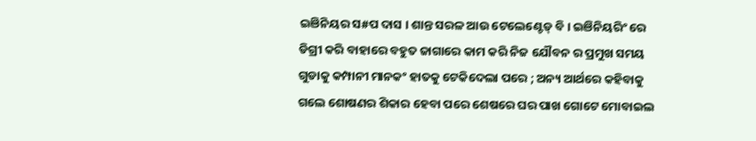ଇଞିନିୟର ସ#ପ ଦାସ । ଶାନ୍ତ ସରଳ ଆଉ ଟେଲେଣ୍ଟେଡ୍ ବି । ଇଞିନିୟରିଂ ରେ ଡିଗ୍ରୀ କରି ବାହାରେ ବହୁତ ଜାଗାରେ କାମ କରି ନିଜ ଯୌବନ ର ପ୍ରମୁଖ ସମୟ ଗୁଡାକୁ କମ୍ପାନୀ ମାନକଂ ହାତକୁ ଟେକିଦେଲା ପରେ ; ଅନ୍ୟ ଆର୍ଥରେ କହିବାକୁ ଗଲେ ଶୋଷଣର ଶିକାର ହେବା ପରେ ଶେଷରେ ଘର ପାଖ ଗୋଟେ ମୋବାଇଲ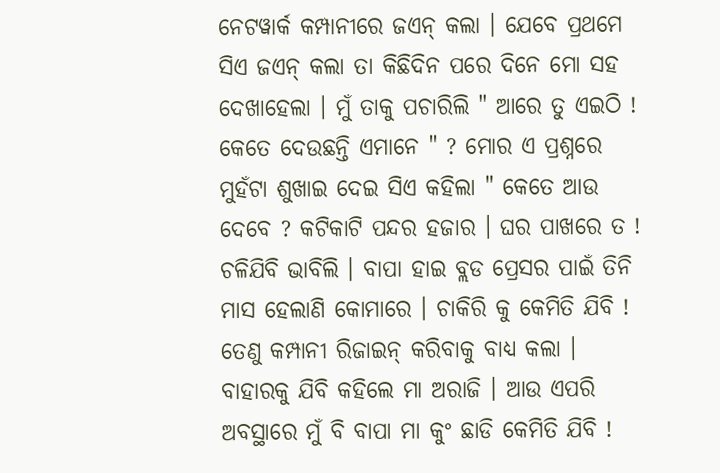ନେଟୱାର୍କ କମ୍ପାନୀରେ ଜଏନ୍ କଲା । ଯେବେ ପ୍ରଥମେ ସିଏ ଜଏନ୍ କଲା ତା କିଛିଦିନ ପରେ ଦିନେ ମୋ ସହ ଦେଖାହେଲା । ମୁଁ ତାକୁ ପଚାରିଲି " ଆରେ ତୁ ଏଇଠି ! କେତେ ଦେଉଛନ୍ତି ଏମାନେ " ? ମୋର ଏ ପ୍ରଶ୍ନରେ ମୁହଁଟା ଶୁଖାଇ ଦେଇ ସିଏ କହିଲା " କେତେ ଆଉ ଦେବେ ? କଟିକାଟି ପନ୍ଦର ହଜାର । ଘର ପାଖରେ ତ ! ଚଳିଯିବି ଭାବିଲି । ବାପା ହାଇ ବ୍ଲଡ ପ୍ରେସର ପାଇଁ ତିନି ମାସ ହେଲାଣି କୋମାରେ । ଚାକିରି କୁ କେମିତି ଯିବି ! ତେଣୁ କମ୍ପାନୀ ରିଜାଇନ୍ କରିବାକୁ ବାଧ୍ୟ କଲା । ବାହାରକୁ ଯିବି କହିଲେ ମା ଅରାଜି । ଆଉ ଏପରି ଅବସ୍ଥାରେ ମୁଁ ବି ବାପା ମା କୁଂ ଛାଡି କେମିତି ଯିବି !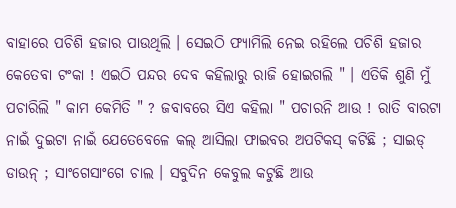ବାହାରେ ପଚିଶି ହଜାର ପାଉଥିଲି । ସେଇଠି ଫ୍ୟାମିଲି ନେଇ ରହିଲେ ପଚିଶି ହଜାର କେତେବା ଟଂକା ! ଏଇଠି ପନ୍ଦର ଦେବ କହିଲାରୁ ରାଜି ହୋଇଗଲି " । ଏତିକି ଶୁଣି ମୁଁ ପଚାରିଲି " କାମ କେମିତି " ? ଜବାବରେ ସିଏ କହିଲା " ପଚାରନି ଆଉ ! ରାତି ବାରଟା ନାଇଁ ଦୁଇଟା ନାଇଁ ଯେତେବେଳେ କଲ୍ ଆସିଲା ଫାଇବର ଅପଟିକସ୍ କଟିଛି ; ସାଇଡ୍ ଡାଉନ୍ ; ସାଂଗେସାଂଗେ ଚାଲ । ସବୁଦିନ କେବୁଲ କଟୁଛି ଆଉ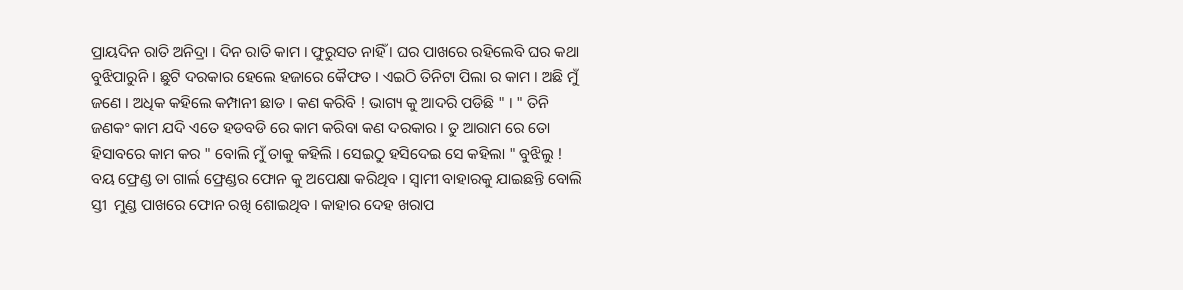ପ୍ରାୟଦିନ ରାତି ଅନିଦ୍ରା । ଦିନ ରାତି କାମ । ଫୁରୁସତ ନାହିଁ । ଘର ପାଖରେ ରହିଲେବି ଘର କଥା ବୁଝିପାରୁନି । ଛୁଟି ଦରକାର ହେଲେ ହଜାରେ କୈଫତ । ଏଇଠି ତିନିଟା ପିଲା ର କାମ । ଅଛି ମୁଁ ଜଣେ । ଅଧିକ କହିଲେ କମ୍ପାନୀ ଛାଡ । କଣ କରିବି ! ଭାଗ୍ୟ କୁ ଆଦରି ପଡିଛି " । " ତିନି ଜଣକଂ କାମ ଯଦି ଏତେ ହଡବଡି ରେ କାମ କରିବା କଣ ଦରକାର । ତୁ ଆରାମ ରେ ତୋ ହିସାବରେ କାମ କର " ବୋଲି ମୁଁ ତାକୁ କହିଲି । ସେଇଠୁ ହସିଦେଇ ସେ କହିଲା " ବୁଝିଲୁ ! ବୟ ଫ୍ରେଣ୍ଡ ତା ଗାର୍ଲ ଫ୍ରେଣ୍ଡର ଫୋନ କୁ ଅପେକ୍ଷା କରିଥିବ । ସ୍ବାମୀ ବାହାରକୁ ଯାଇଛନ୍ତି ବୋଲି ସ୍ତୀ  ମୁଣ୍ଡ ପାଖରେ ଫୋନ ରଖି ଶୋଇଥିବ । କାହାର ଦେହ ଖରାପ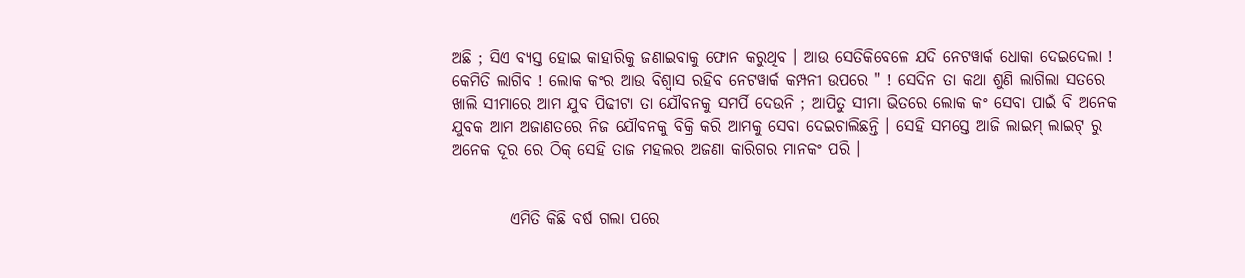ଅଛି ; ସିଏ ବ୍ୟସ୍ତ ହୋଇ କାହାରିକୁ ଜଣାଇବାକୁ ଫୋନ କରୁଥିବ । ଆଉ ସେତିକିବେଳେ ଯଦି ନେଟୱାର୍କ ଧୋକା ଦେଇଦେଲା ! କେମିତି ଲାଗିବ ! ଲୋକ କଂର ଆଉ ବିଶ୍ବାସ ରହିବ ନେଟୱାର୍କ କମ୍ପନୀ ଉପରେ " ! ସେଦିନ ତା କଥା ଶୁଣି ଲାଗିଲା ସତରେ ଖାଲି ସୀମାରେ ଆମ ଯୁବ ପିଢୀଟା ତା ଯୌବନକୁ ସମର୍ପି ଦେଉନି ; ଆପିତୁ ସୀମା ଭିତରେ ଲୋକ କଂ ସେବା ପାଇଁ ବି ଅନେକ ଯୁବକ ଆମ ଅଜାଣତରେ ନିଜ ଯୌବନକୁ ବିକ୍ରି କରି ଆମକୁ ସେବା ଦେଇଚାଲିଛନ୍ତି । ସେହି ସମସ୍ତେ ଆଜି ଲାଇମ୍ ଲାଇଟ୍ ରୁ ଅନେକ ଦୂର ରେ ଠିକ୍ ସେହି ତାଜ ମହଲର ଅଜଣା କାରିଗର ମାନକଂ ପରି ।


         ଏମିତି କିଛି ବର୍ଷ ଗଲା ପରେ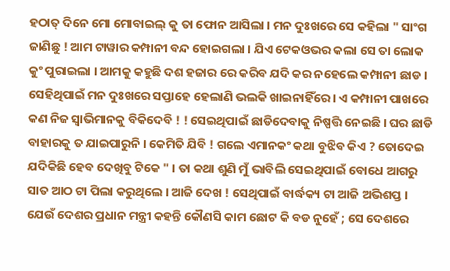ହଠାତ୍ ଦିନେ ମୋ ମୋବାଇଲ୍ କୁ ତା ଫୋନ ଆସିଲା । ମନ ଦୁଃଖରେ ସେ କହିଲା " ସାଂଗ ଜାଣିଛୁ ! ଆମ ଟାୱାର କମ୍ପାନୀ ବନ୍ଦ ହୋଇଗଲା । ଯିଏ ଟେକଓଭର କଲା ସେ ତା ଲୋକ କୁଂ ପୁରାଇଲା । ଆମକୁ କହୁଛି ଦଶ ହଜାର ରେ କରିବ ଯଦି କର ନହେଲେ କମ୍ପାନୀ ଛାଡ । ସେହିଥିପାଇଁ ମନ ଦୁଃଖରେ ସପ୍ତାହେ ହେଲାଣି ଭଲକି ଖାଇନାହିଁରେ । ଏ କମ୍ପାନୀ ପାଖରେ କଣ ନିଜ ସ୍ବାଭିମାନକୁ ବିକିଦେବି ! ! ସେଇଥିପାଇଁ ଛାଡିଦେବାକୁ ନିଷ୍ପତ୍ତି ନେଇଛି । ଘର ଛାଡି ବାହାରକୁ ତ ଯାଇପାରୁନି । କେମିତି ଯିବି ! ଗଲେ ଏମାନକଂ କଥା ବୁଝିବ କିଏ ? ତୋଦେଇ ଯଦିକିଛି ହେବ ଦେଖିବୁ ଟିକେ " । ତା କଥା ଶୁଣି ମୁଁ ଭାବିଲି ସେଇଥିପାଇଁ ବୋଧେ ଆଗରୁ ସାତ ଆଠ ଟା ପିଲା କରୁଥିଲେ । ଆଜି ଦେଖ ! ସେଥିପାଇଁ ବାର୍ଦ୍ଧକ୍ୟ ଟା ଆଜି ଅଭିଶପ୍ତ । ଯେଉଁ ଦେଶର ପ୍ରଧାନ ମନ୍ତ୍ରୀ କହନ୍ତି କୌଣସି କାମ ଛୋଟ କି ବଡ ନୁହେଁ ; ସେ ଦେଶରେ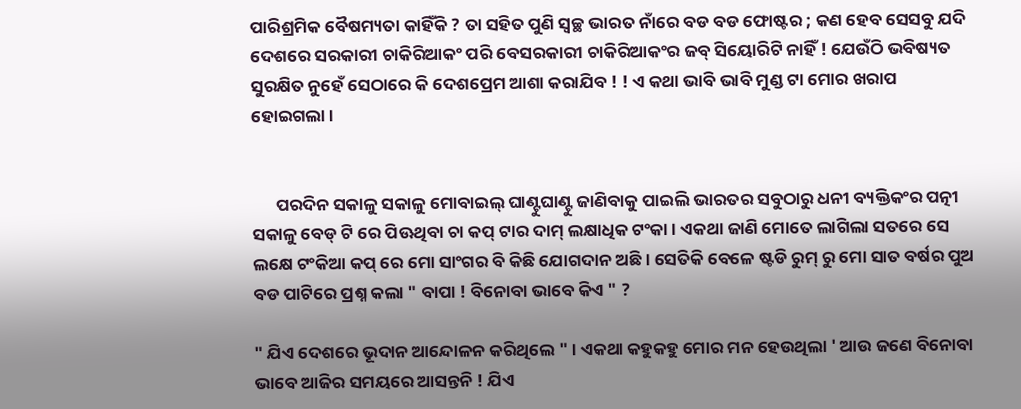ପାରିଶ୍ରମିକ ବୈଷମ୍ୟତା କାହିଁକି ? ତା ସହିତ ପୁଣି ସ୍ବଚ୍ଛ ଭାରତ ନାଁରେ ବଡ ବଡ ଫୋଷ୍ଟର ; କଣ ହେବ ସେସବୁ ଯଦି ଦେଶରେ ସରକାରୀ ଚାକିରିଆକଂ ପରି ବେସରକାରୀ ଚାକିରିଆକଂର ଜବ୍ ସିୟୋରିଟି ନାହିଁ ! ଯେଉଁଠି ଭବିଷ୍ୟତ ସୁରକ୍ଷିତ ନୁହେଁ ସେଠାରେ କି ଦେଶପ୍ରେମ ଆଶା କରାଯିବ ! ! ଏ କଥା ଭାବି ଭାବି ମୁଣ୍ଡ ଟା ମୋର ଖରାପ ହୋଇଗଲା ।


      ପରଦିନ ସକାଳୁ ସକାଳୁ ମୋବାଇଲ୍ ଘାଣ୍ଟୁଘାଣ୍ଟୁ ଜାଣିବାକୁ ପାଇଲି ଭାରତର ସବୁଠାରୁ ଧନୀ ବ୍ୟକ୍ତିକଂର ପତ୍ନୀ ସକାଳୁ ବେଡ୍ ଟି ରେ ପିଊଥିବା ଚା କପ୍ ଟାର ଦାମ୍ ଲକ୍ଷାଧିକ ଟଂକା । ଏକଥା ଜାଣି ମୋତେ ଲାଗିଲା ସତରେ ସେ ଲକ୍ଷେ ଟଂକିଆ କପ୍ ରେ ମୋ ସାଂଗର ବି କିଛି ଯୋଗଦାନ ଅଛି । ସେତିକି ବେଳେ ଷ୍ଟଡି ରୁମ୍ ରୁ ମୋ ସାତ ବର୍ଷର ପୁଅ ବଡ ପାଟିରେ ପ୍ରଶ୍ନ କଲା " ବାପ‍ା ! ବିନୋବା ଭାବେ କିଏ " ?

" ଯିଏ ଦେଶରେ ଭୂଦାନ ଆନ୍ଦୋଳନ କରିଥିଲେ " । ଏକଥା କହୁକହୁ ମୋର ମନ ହେଉଥିଲା ' ଆଉ ଜଣେ ବିନୋବା ଭାବେ ଆଜିର ସମୟରେ ଆସନ୍ତନି ! ଯିଏ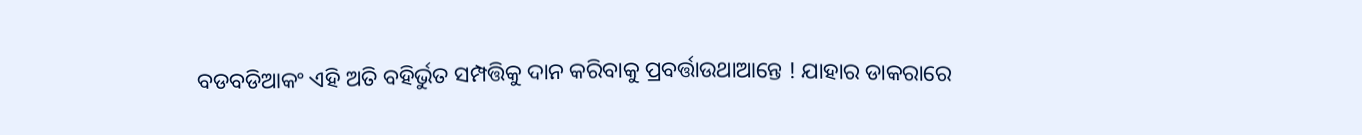ବଡବଡିଆକଂ ଏହି ଅତି ବହିର୍ଭୁତ ସମ୍ପତ୍ତିକୁ ଦାନ କରିବାକୁ ପ୍ରବର୍ତ୍ତାଉଥାଆନ୍ତେ ! ଯାହାର ଡାକରାରେ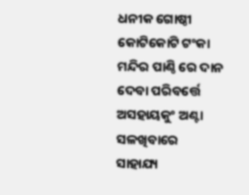ଧନୀକ ଗୋଷ୍ଠୀ କୋଟିକୋଟି ଟଂକା ମନ୍ଦିର ପାଣ୍ଠି ରେ ଦାନ ଦେବା ପରିବର୍ତ୍ତେ ଅସହାୟକୁଂ ଅଣ୍ଟା ସଳଖିବାରେ ସାହାଯ୍ୟ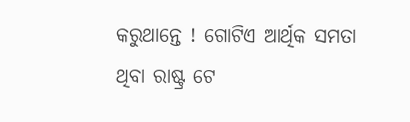କରୁଥାନ୍ତେ ! ଗୋଟିଏ ଆର୍ଥିକ ସମତା ଥିବା ରାଷ୍ଟ୍ର ଟେ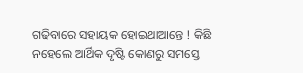ଗଢିବାରେ ସହାୟକ ହୋଇଥାଆନ୍ତେ ! କିଛି ନହେଲେ ଆର୍ଥିକ ଦୃଷ୍ଟି କୋଣରୁ ସମସ୍ତେ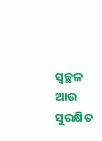ସ୍ବଚ୍ଛଳ ଆଉ ସୁରକ୍ଷିତ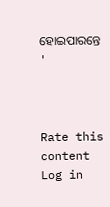ହୋଇପାରନ୍ତେ '



Rate this content
Log in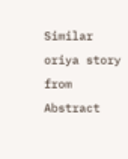Similar oriya story from Abstract